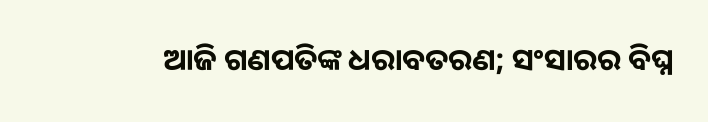ଆଜି ଗଣପତିଙ୍କ ଧରାବତରଣ; ସଂସାରର ବିଘ୍ନ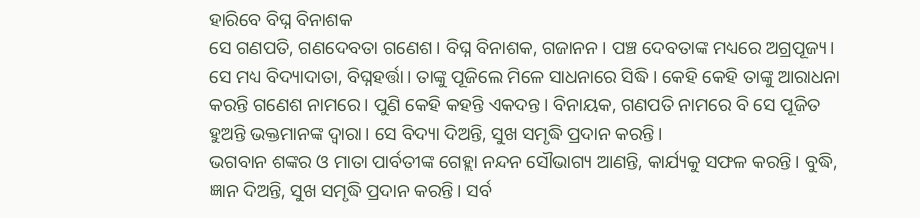ହାରିବେ ବିଘ୍ନ ବିନାଶକ
ସେ ଗଣପତି, ଗଣଦେବତା ଗଣେଶ। ବିଘ୍ନ ବିନାଶକ, ଗଜାନନ। ପଞ୍ଚ ଦେବତାଙ୍କ ମଧ୍ୟରେ ଅଗ୍ରପୂଜ୍ୟ। ସେ ମଧ୍ୟ ବିଦ୍ୟାଦାତା, ବିଘ୍ନହର୍ତ୍ତା। ତାଙ୍କୁ ପୂଜିଲେ ମିଳେ ସାଧନାରେ ସିଦ୍ଧି। କେହି କେହି ତାଙ୍କୁ ଆରାଧନା କରନ୍ତି ଗଣେଶ ନାମରେ। ପୁଣି କେହି କହନ୍ତି ଏକଦନ୍ତ। ବିନାୟକ, ଗଣପତି ନାମରେ ବି ସେ ପୂଜିତ ହୁଅନ୍ତି ଭକ୍ତମାନଙ୍କ ଦ୍ବାରା। ସେ ବିଦ୍ୟା ଦିଅନ୍ତି, ସୁଖ ସମୃଦ୍ଧି ପ୍ରଦାନ କରନ୍ତି।
ଭଗବାନ ଶଙ୍କର ଓ ମାତା ପାର୍ବତୀଙ୍କ ଗେହ୍ଲା ନନ୍ଦନ ସୌଭାଗ୍ୟ ଆଣନ୍ତି, କାର୍ଯ୍ୟକୁ ସଫଳ କରନ୍ତି। ବୁଦ୍ଧି, ଜ୍ଞାନ ଦିଅନ୍ତି, ସୁଖ ସମୃଦ୍ଧି ପ୍ରଦାନ କରନ୍ତି। ସର୍ବ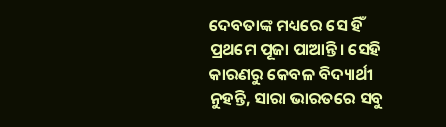ଦେବତାଙ୍କ ମଧ୍ୟରେ ସେ ହିଁ ପ୍ରଥମେ ପୂଜା ପାଆନ୍ତି। ସେହି କାରଣରୁ କେବଳ ବିଦ୍ୟାର୍ଥୀ ନୁହନ୍ତି, ସାରା ଭାରତରେ ସବୁ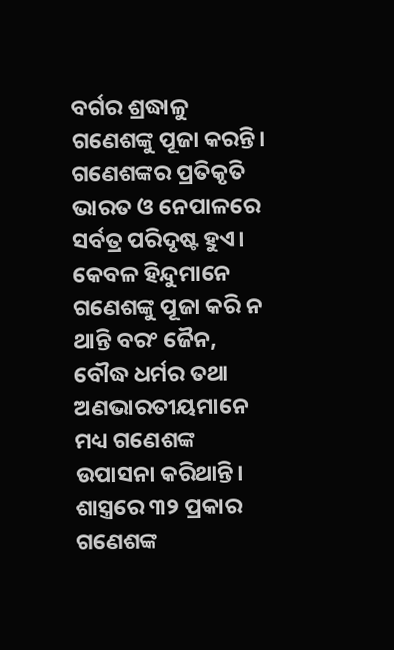ବର୍ଗର ଶ୍ରଦ୍ଧାଳୁ ଗଣେଶଙ୍କୁ ପୂଜା କରନ୍ତି।
ଗଣେଶଙ୍କର ପ୍ରତିକୃତି ଭାରତ ଓ ନେପାଳରେ ସର୍ବତ୍ର ପରିଦୃଷ୍ଟ ହୁଏ। କେବଳ ହିନ୍ଦୁମାନେ ଗଣେଶଙ୍କୁ ପୂଜା କରି ନ ଥାନ୍ତି ବରଂ ଜୈନ, ବୌଦ୍ଧ ଧର୍ମର ତଥା ଅଣଭାରତୀୟମାନେ ମଧ୍ୟ ଗଣେଶଙ୍କ ଉପାସନା କରିଥାନ୍ତି। ଶାସ୍ତ୍ରରେ ୩୨ ପ୍ରକାର ଗଣେଶଙ୍କ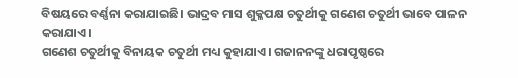ବିଷୟରେ ବର୍ଣ୍ଣନା କରାଯାଇଛି। ଭାଦ୍ରବ ମାସ ଶୁକ୍ଳପକ୍ଷ ଚତୁର୍ଥୀକୁ ଗଣେଶ ଚତୁର୍ଥୀ ଭାବେ ପାଳନ କରାଯାଏ।
ଗଣେଶ ଚତୁର୍ଥୀକୁ ବିନାୟକ ଚତୁର୍ଥୀ ମଧ୍ୟ କୁହାଯାଏ। ଗଜାନନଙ୍କୁ ଧରାପୃଷ୍ଠରେ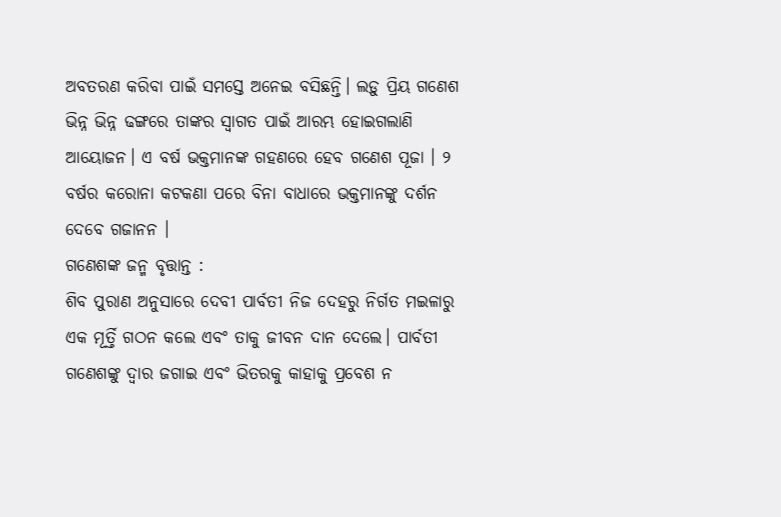ଅବତରଣ କରିବା ପାଇଁ ସମସ୍ତେ ଅନେଇ ବସିଛନ୍ତି। ଲଡ଼ୁ ପ୍ରିୟ ଗଣେଶ ଭିନ୍ନ ଭିନ୍ନ ଢଙ୍ଗରେ ତାଙ୍କର ସ୍ୱାଗତ ପାଇଁ ଆରମ୍ଭ ହୋଇଗଲାଣି ଆୟୋଜନ। ଏ ବର୍ଷ ଭକ୍ତମାନଙ୍କ ଗହଣରେ ହେବ ଗଣେଶ ପୂଜା । ୨ ବର୍ଷର କରୋନା କଟକଣା ପରେ ବିନା ବାଧାରେ ଭକ୍ତମାନଙ୍କୁ ଦର୍ଶନ ଦେବେ ଗଜାନନ ।
ଗଣେଶଙ୍କ ଜନ୍ମ ବୃତ୍ତାନ୍ତ :
ଶିବ ପୁରାଣ ଅନୁସାରେ ଦେବୀ ପାର୍ବତୀ ନିଜ ଦେହରୁ ନିର୍ଗତ ମଇଳାରୁ ଏକ ମୂର୍ତ୍ତି ଗଠନ କଲେ ଏବଂ ତାକୁ ଜୀବନ ଦାନ ଦେଲେ। ପାର୍ବତୀ ଗଣେଶଙ୍କୁ ଦ୍ୱାର ଜଗାଇ ଏବଂ ଭିତରକୁ କାହାକୁ ପ୍ରବେଶ ନ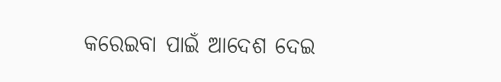କରେଇବା ପାଇଁ ଆଦେଶ ଦେଇ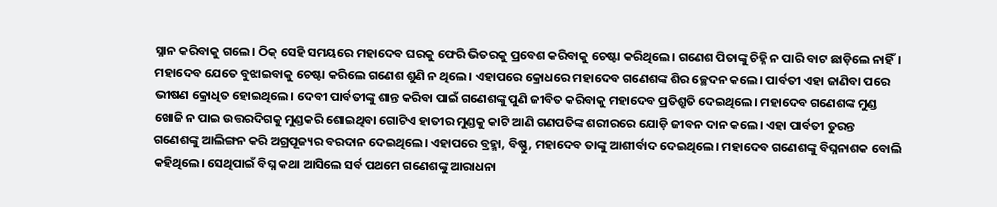ସ୍ନାନ କରିବାକୁ ଗଲେ। ଠିକ୍ ସେହି ସମୟରେ ମହାଦେବ ଘରକୁ ଫେରି ଭିତରକୁ ପ୍ରବେଶ କରିବାକୁ ଚେଷ୍ଟା କରିଥିଲେ। ଗଣେଶ ପିତାଙ୍କୁ ଚିହ୍ନି ନ ପାରି ବାଟ ଛାଡ଼ିଲେ ନାହିଁ। ମହାଦେବ ଯେତେ ବୁଝାଇବାକୁ ଚେଷ୍ଟା କରିଲେ ଗଣେଶ ଶୁଣି ନ ଥିଲେ। ଏହାପରେ କ୍ରୋଧରେ ମହାଦେବ ଗଣେଶଙ୍କ ଶିର ଚ୍ଛେଦନ କଲେ। ପାର୍ବତୀ ଏହା ଜାଣିବା ପରେ ଭୀଷଣ କ୍ରୋଧିତ ହୋଇଥିଲେ। ଦେବୀ ପାର୍ବତୀଙ୍କୁ ଶାନ୍ତ କରିବା ପାଇଁ ଗଣେଶଙ୍କୁ ପୁଣି ଜୀବିତ କରିବାକୁ ମହାଦେବ ପ୍ରତିଶ୍ରୁତି ଦେଇଥିଲେ। ମହାଦେବ ଗଣେଶଙ୍କ ମୁଣ୍ଡ ଖୋଜି ନ ପାଇ ଉତ୍ତରଦିଗକୁ ମୁଣ୍ଡକରି ଶୋଇଥିବା ଗୋଟିଏ ହାତୀର ମୁଣ୍ଡକୁ କାଟି ଆଣି ଗଣପତିଙ୍କ ଶରୀରରେ ଯୋଡ଼ି ଜୀବନ ଦାନ କଲେ। ଏହା ପାର୍ବତୀ ତୁରନ୍ତ ଗଣେଶଙ୍କୁ ଆଲିଙ୍ଗନ କରି ଅଗ୍ରପୂଜ୍ୟର ବରଦାନ ଦେଇଥିଲେ। ଏହାପରେ ବ୍ରହ୍ମା, ବିଷ୍ଣୁ, ମହାଦେବ ତାଙ୍କୁ ଆଶୀର୍ବାଦ ଦେଇଥିଲେ। ମହାଦେବ ଗଣେଶଙ୍କୁ ବିଘ୍ନନାଶକ ବୋଲି କହିଥିଲେ। ସେଥିପାଇଁ ବିଘ୍ନ କଥା ଆସିଲେ ସର୍ବ ପଥମେ ଗଣେଶଙ୍କୁ ଆରାଧନା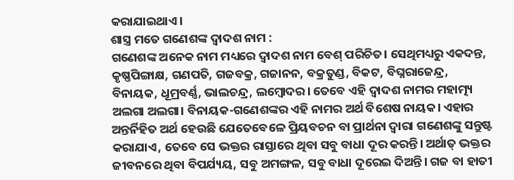କରାଯାଇଥାଏ।
ଶାସ୍ତ୍ର ମତେ ଗଣେଶଙ୍କ ଦ୍ୱାଦଶ ନାମ :
ଗଣେଶଙ୍କ ଅନେକ ନାମ ମଧ୍ୟରେ ଦ୍ବାଦଶ ନାମ ବେଶ୍ ପରିଚିତ। ସେଥିମଧ୍ୟରୁ ଏକଦନ୍ତ, କୃଷ୍ଣପିଙ୍ଗାକ୍ଷ, ଗଣପତି, ଗଜବକ୍ର, ଗଜାନନ, ବକ୍ରତୁଣ୍ଡ, ବିକଟ, ବିଘ୍ନରାଜେନ୍ଦ୍ର, ବିନାୟକ, ଧୂମ୍ରବର୍ଣ୍ଣ, ଭାଲଚନ୍ଦ୍ର, ଲମ୍ବୋଦର। ତେବେ ଏହି ଦ୍ବାଦଶ ନାମର ମହାତ୍ମ୍ୟ ଅଲଗା ଅଲଗା। ବିନାୟକ-ଗଣେଶଙ୍କର ଏହି ନାମର ଅର୍ଥ ବିଶେଷ ନାୟକ। ଏହାର ଅନ୍ତର୍ନିହିତ ଅର୍ଥ ହେଉଛି ଯେତେବେଳେ ପ୍ରିୟବଚନ ବା ପ୍ରାର୍ଥନା ଦ୍ୱାରା ଗଣେଶଙ୍କୁ ସନ୍ତୁଷ୍ଟ କରାଯାଏ, ତେବେ ସେ ଭକ୍ତର ରାସ୍ତାରେ ଥିବା ସବୁ ବାଧା ଦୂର କରନ୍ତି। ଅର୍ଥାତ୍ ଭକ୍ତର ଜୀବନରେ ଥିବା ବିପର୍ଯ୍ୟୟ, ସବୁ ଅମଙ୍ଗଳ, ସବୁ ବାଧା ଦୂରେଇ ଦିଅନ୍ତି। ଗଜ ବା ହାତୀ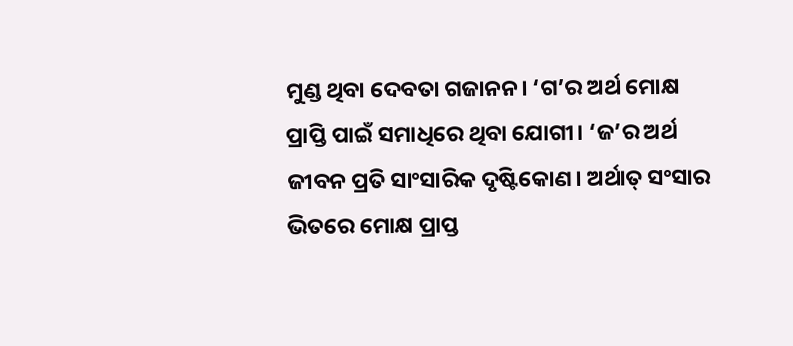ମୁଣ୍ଡ ଥିବା ଦେବତା ଗଜାନନ। ‘ଗ’ର ଅର୍ଥ ମୋକ୍ଷ ପ୍ରାପ୍ତି ପାଇଁ ସମାଧିରେ ଥିବା ଯୋଗୀ। ‘ଜ’ର ଅର୍ଥ ଜୀବନ ପ୍ରତି ସାଂସାରିକ ଦୃଷ୍ଟିକୋଣ। ଅର୍ଥାତ୍ ସଂସାର ଭିତରେ ମୋକ୍ଷ ପ୍ରାପ୍ତ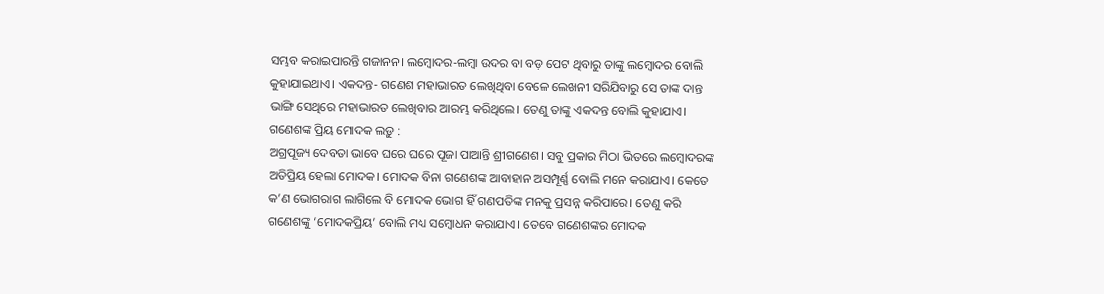ସମ୍ଭବ କରାଇପାରନ୍ତି ଗଜାନନ। ଲମ୍ବୋଦର-ଲମ୍ବା ଉଦର ବା ବଡ଼ ପେଟ ଥିବାରୁ ତାଙ୍କୁ ଲମ୍ବୋଦର ବୋଲି କୁହାଯାଇଥାଏ। ଏକଦନ୍ତ- ଗଣେଶ ମହାଭାରତ ଲେଖିଥିବା ବେଳେ ଲେଖନୀ ସରିଯିବାରୁ ସେ ତାଙ୍କ ଦାନ୍ତ ଭାଙ୍ଗି ସେଥିରେ ମହାଭାରତ ଲେଖିବାର ଆରମ୍ଭ କରିଥିଲେ। ତେଣୁ ତାଙ୍କୁ ଏକଦନ୍ତ ବୋଲି କୁହାଯାଏ।
ଗଣେଶଙ୍କ ପ୍ରିୟ ମୋଦକ ଲଡ଼ୁ :
ଅଗ୍ରପୂଜ୍ୟ ଦେବତା ଭାବେ ଘରେ ଘରେ ପୂଜା ପାଆନ୍ତି ଶ୍ରୀଗଣେଶ। ସବୁ ପ୍ରକାର ମିଠା ଭିତରେ ଲମ୍ବୋଦରଙ୍କ ଅତିପ୍ରିୟ ହେଲା ମୋଦକ। ମୋଦକ ବିନା ଗଣେଶଙ୍କ ଆବାହାନ ଅସମ୍ପୂର୍ଣ୍ଣ ବୋଲି ମନେ କରାଯାଏ। କେତେ କ’ଣ ଭୋଗରାଗ ଲାଗିଲେ ବି ମୋଦକ ଭୋଗ ହିଁ ଗଣପତିଙ୍କ ମନକୁ ପ୍ରସନ୍ନ କରିପାରେ। ତେଣୁ କରି ଗଣେଶଙ୍କୁ ‘ମୋଦକପ୍ରିୟ’ ବୋଲି ମଧ୍ୟ ସମ୍ବୋଧନ କରାଯାଏ। ତେବେ ଗଣେଶଙ୍କର ମୋଦକ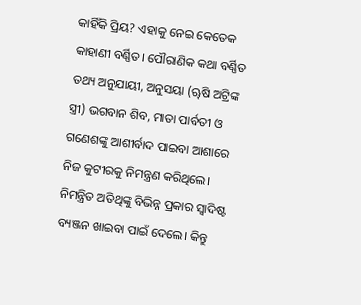କାହିଁକି ପ୍ରିୟ? ଏହାକୁ ନେଇ କେତେକ କାହାଣୀ ବର୍ଣ୍ଣିତ। ପୌରାଣିକ କଥା ବର୍ଣ୍ଣିତ ତଥ୍ୟ ଅନୁଯାୟୀ, ଅନୁସୟା (ୠଷି ଅଟ୍ରିଙ୍କ ସ୍ତ୍ରୀ) ଭଗବାନ ଶିବ, ମାତା ପାର୍ବତୀ ଓ ଗଣେଶଙ୍କୁ ଆଶୀର୍ବାଦ ପାଇବା ଆଶାରେ ନିଜ କୁଟୀରକୁ ନିମନ୍ତ୍ରଣ କରିଥିଲେ। ନିମନ୍ତ୍ରିତ ଅତିଥିଙ୍କୁ ବିଭିନ୍ନ ପ୍ରକାର ସ୍ୱାଦିଷ୍ଟ ବ୍ୟଞ୍ଜନ ଖାଇବା ପାଇଁ ଦେଲେ। କିନ୍ତୁ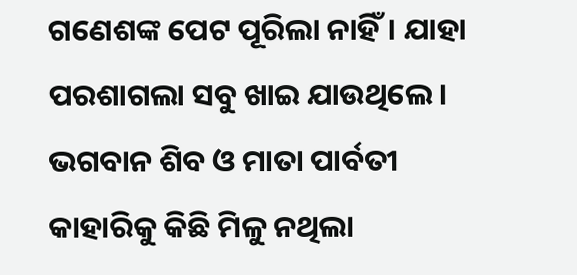ଗଣେଶଙ୍କ ପେଟ ପୂରିଲା ନାହିଁ। ଯାହା ପରଶାଗଲା ସବୁ ଖାଇ ଯାଉଥିଲେ। ଭଗବାନ ଶିବ ଓ ମାତା ପାର୍ବତୀ କାହାରିକୁ କିଛି ମିଳୁ ନଥିଲା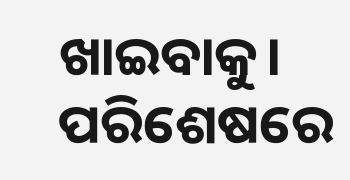ଖାଇବାକୁ। ପରିଶେଷରେ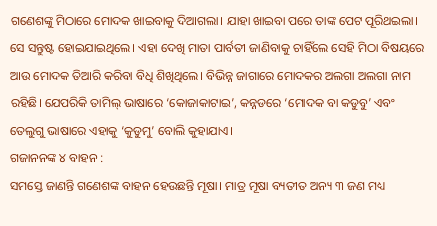ଗଣେଶଙ୍କୁ ମିଠାରେ ମୋଦକ ଖାଇବାକୁ ଦିଆଗଲା। ଯାହା ଖାଇବା ପରେ ତାଙ୍କ ପେଟ ପୂରିଥଇଲା। ସେ ସନ୍ତୁଷ୍ଟ ହୋଇଯାଇଥିଲେ। ଏହା ଦେଖି ମାତା ପାର୍ବତୀ ଜାଣିବାକୁ ଚାହିଁଲେ ସେହି ମିଠା ବିଷୟରେ ଆଉ ମୋଦକ ତିଆରି କରିବା ବିଧି ଶିଖିଥିଲେ। ବିଭିନ୍ନ ଜାଗାରେ ମୋଦକର ଅଲଗା ଅଲଗା ନାମ ରହିଛି। ଯେପରିକି ତାମିଲ୍ ଭାଷାରେ ‘କୋଜାକାଟାଇ’, କନ୍ନଡରେ ‘ମୋଦକ ବା କଡୁବୁ’ ଏବଂ ତେଲୁଗୁ ଭାଷାରେ ଏହାକୁ ‘କୁଡୁମୁ’ ବୋଲି କୁହାଯାଏ।
ଗଜାନନଙ୍କ ୪ ବାହନ :
ସମସ୍ତେ ଜାଣନ୍ତି ଗଣେଶଙ୍କ ବାହନ ହେଉଛନ୍ତି ମୂଷା। ମାତ୍ର ମୂଷା ବ୍ୟତୀତ ଅନ୍ୟ ୩ ଜଣ ମଧ୍ୟ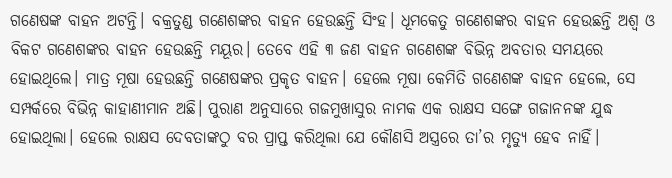ଗଣେଷଙ୍କ ବାହନ ଅଟନ୍ତି। ବକ୍ରତୁଣ୍ଡ ଗଣେଶଙ୍କର ବାହନ ହେଉଛନ୍ତି ସିଂହ। ଧୂମକେତୁ ଗଣେଶଙ୍କର ବାହନ ହେଉଛନ୍ତି ଅଶ୍ୱ ଓ ବିକଟ ଗଣେଶଙ୍କର ବାହନ ହେଉଛନ୍ତି ମୟୂର। ତେବେ ଏହି ୩ ଜଣ ବାହନ ଗଣେଶଙ୍କ ବିଭିନ୍ନ ଅବତାର ସମୟରେ ହୋଇଥିଲେ। ମାତ୍ର ମୂଷା ହେଉଛନ୍ତି ଗଣେଷଙ୍କର ପ୍ରକୃତ ବାହନ। ହେଲେ ମୂଷା କେମିତି ଗଣେଶଙ୍କ ବାହନ ହେଲେ, ସେ ସମ୍ପର୍କରେ ବିଭିନ୍ନ କାହାଣୀମାନ ଅଛି। ପୁରାଣ ଅନୁସାରେ ଗଜମୁଖାସୁର ନାମକ ଏକ ରାକ୍ଷସ ସଙ୍ଗେ ଗଜାନନଙ୍କ ଯୁଦ୍ଧ ହୋଇଥିଲା। ହେଲେ ରାକ୍ଷସ ଦେବତାଙ୍କଠୁ ବର ପ୍ରାପ୍ତ କରିଥିଲା ଯେ କୌଣସି ଅସ୍ତ୍ରରେ ତା’ର ମୃତ୍ୟୁ ହେବ ନାହିଁ।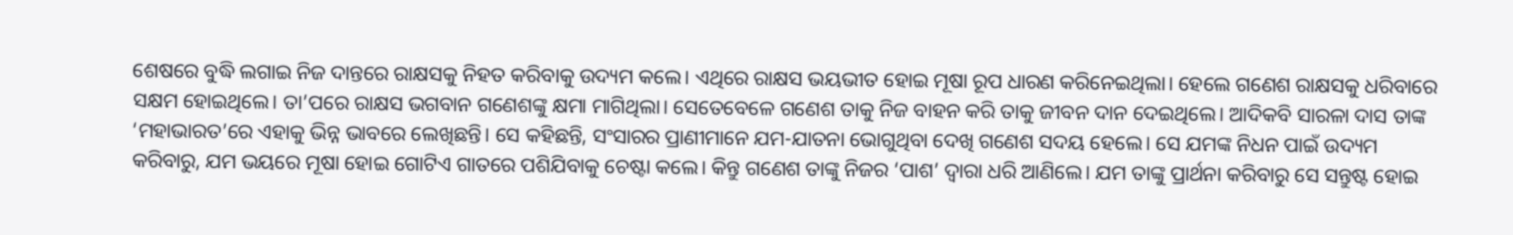ଶେଷରେ ବୁଦ୍ଧି ଲଗାଇ ନିଜ ଦାନ୍ତରେ ରାକ୍ଷସକୁ ନିହତ କରିବାକୁ ଉଦ୍ୟମ କଲେ। ଏଥିରେ ରାକ୍ଷସ ଭୟଭୀତ ହୋଇ ମୂଷା ରୂପ ଧାରଣ କରିନେଇଥିଲା। ହେଲେ ଗଣେଶ ରାକ୍ଷସକୁ ଧରିବାରେ ସକ୍ଷମ ହୋଇଥିଲେ। ତା’ପରେ ରାକ୍ଷସ ଭଗବାନ ଗଣେଶଙ୍କୁ କ୍ଷମା ମାଗିଥିଲା। ସେତେବେଳେ ଗଣେଶ ତାକୁ ନିଜ ବାହନ କରି ତାକୁ ଜୀବନ ଦାନ ଦେଇଥିଲେ। ଆଦିକବି ସାରଳା ଦାସ ତାଙ୍କ ‘ମହାଭାରତ’ରେ ଏହାକୁ ଭିନ୍ନ ଭାବରେ ଲେଖିଛନ୍ତି। ସେ କହିଛନ୍ତି, ସଂସାରର ପ୍ରାଣୀମାନେ ଯମ-ଯାତନା ଭୋଗୁଥିବା ଦେଖି ଗଣେଶ ସଦୟ ହେଲେ। ସେ ଯମଙ୍କ ନିଧନ ପାଇଁ ଉଦ୍ୟମ କରିବାରୁ, ଯମ ଭୟରେ ମୂଷା ହୋଇ ଗୋଟିଏ ଗାତରେ ପଶିଯିବାକୁ ଚେଷ୍ଟା କଲେ। କିନ୍ତୁ ଗଣେଶ ତାଙ୍କୁ ନିଜର ‘ପାଶ’ ଦ୍ୱାରା ଧରି ଆଣିଲେ। ଯମ ତାଙ୍କୁ ପ୍ରାର୍ଥନା କରିବାରୁ ସେ ସନ୍ତୁଷ୍ଟ ହୋଇ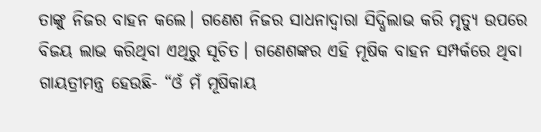ତାଙ୍କୁ ନିଜର ବାହନ କଲେ। ଗଣେଶ ନିଜର ସାଧନାଦ୍ୱାରା ସିଦ୍ଧିଲାଭ କରି ମୃତ୍ୟୁ ଉପରେ ବିଜୟ ଲାଭ କରିଥିବା ଏଥିରୁ ସୂଚିତ। ଗଣେଶଙ୍କର ଏହି ମୂଷିକ ବାହନ ସମ୍ପର୍କରେ ଥିବା ଗାୟତ୍ରୀମନ୍ତ୍ର ହେଉଛି- “ଓଁ ମଁ ମୂଷିକାୟ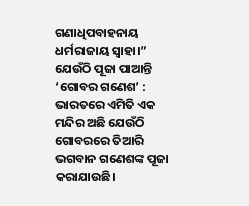ଗଣାଧିପବାହନାୟ ଧର୍ମରାଜାୟ ସ୍ୱାହା।”
ଯେଉଁଠି ପୂଜା ପାଆନ୍ତି ‘ଗୋବର ଗଣେଶ’ :
ଭାରତରେ ଏମିତି ଏକ ମନ୍ଦିର ଅଛି ଯେଉଁଠି ଗୋବରରେ ତିଆରି ଭଗବାନ ଗଣେଶଙ୍କ ପୂଜା କରାଯାଉଛି।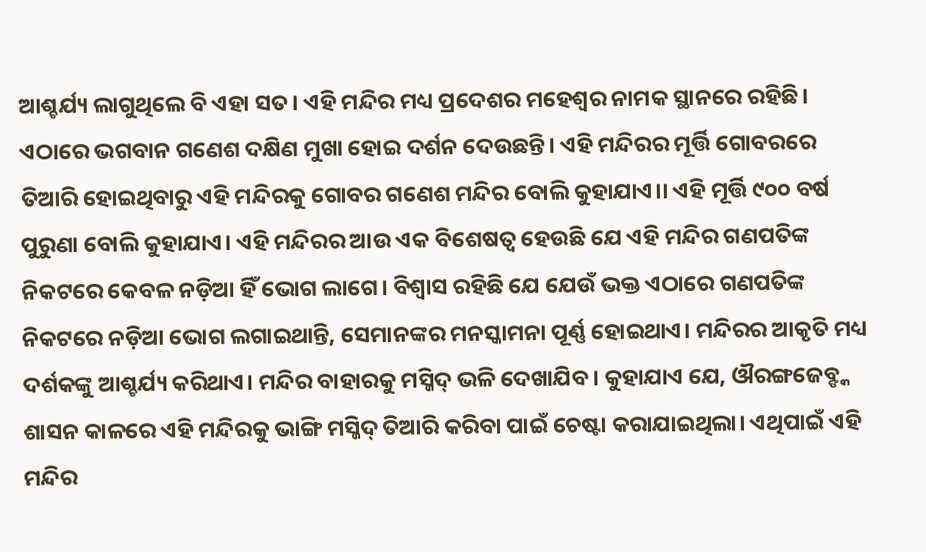ଆଶ୍ଚର୍ଯ୍ୟ ଲାଗୁଥିଲେ ବି ଏହା ସତ। ଏହି ମନ୍ଦିର ମଧ୍ୟ ପ୍ରଦେଶର ମହେଶ୍ୱର ନାମକ ସ୍ଥାନରେ ରହିଛି। ଏଠାରେ ଭଗବାନ ଗଣେଶ ଦକ୍ଷିଣ ମୁଖା ହୋଇ ଦର୍ଶନ ଦେଉଛନ୍ତି। ଏହି ମନ୍ଦିରର ମୂର୍ତ୍ତି ଗୋବରରେ ତିଆରି ହୋଇଥିବାରୁ ଏହି ମନ୍ଦିରକୁ ଗୋବର ଗଣେଶ ମନ୍ଦିର ବୋଲି କୁହାଯାଏ।। ଏହି ମୂର୍ତ୍ତି ୯୦୦ ବର୍ଷ ପୁରୁଣା ବୋଲି କୁହାଯାଏ। ଏହି ମନ୍ଦିରର ଆଉ ଏକ ବିଶେଷତ୍ୱ ହେଉଛି ଯେ ଏହି ମନ୍ଦିର ଗଣପତିଙ୍କ ନିକଟରେ କେବଳ ନଡ଼ିଆ ହିଁ ଭୋଗ ଲାଗେ। ବିଶ୍ୱାସ ରହିଛି ଯେ ଯେଉଁ ଭକ୍ତ ଏଠାରେ ଗଣପତିଙ୍କ ନିକଟରେ ନଡ଼ିଆ ଭୋଗ ଲଗାଇଥାନ୍ତି, ସେମାନଙ୍କର ମନସ୍କାମନା ପୂର୍ଣ୍ଣ ହୋଇଥାଏ। ମନ୍ଦିରର ଆକୃତି ମଧ୍ୟ ଦର୍ଶକଙ୍କୁ ଆଶ୍ଚର୍ଯ୍ୟ କରିଥାଏ। ମନ୍ଦିର ବାହାରକୁ ମସ୍ଜିଦ୍ ଭଳି ଦେଖାଯିବ। କୁହାଯାଏ ଯେ, ଔରଙ୍ଗଜେବ୍ଙ୍କ ଶାସନ କାଳରେ ଏହି ମନ୍ଦିରକୁ ଭାଙ୍ଗି ମସ୍ଜିଦ୍ ତିଆରି କରିବା ପାଇଁ ଚେଷ୍ଟା କରାଯାଇଥିଲା। ଏଥିପାଇଁ ଏହି ମନ୍ଦିର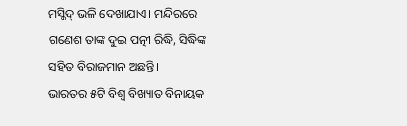ମସ୍ଜିଦ୍ ଭଳି ଦେଖାଯାଏ। ମନ୍ଦିରରେ ଗଣେଶ ତାଙ୍କ ଦୁଇ ପତ୍ନୀ ରିଦ୍ଧି, ସିଦ୍ଧିଙ୍କ ସହିତ ବିରାଜମାନ ଅଛନ୍ତି।
ଭାରତର ୫ଟି ବିଶ୍ବ ବିଖ୍ୟାତ ବିନାୟକ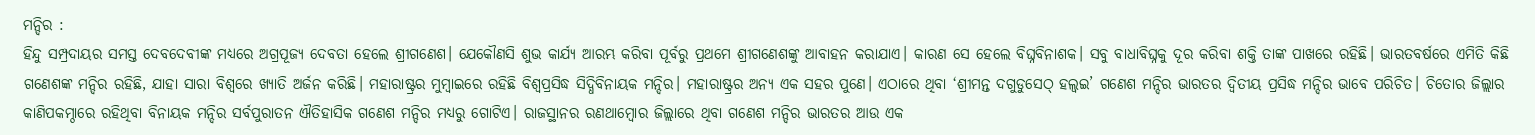ମନ୍ଦିର :
ହିନ୍ଦୁ ସମ୍ପ୍ରଦାୟର ସମସ୍ତ ଦେବଦେବୀଙ୍କ ମଧ୍ୟରେ ଅଗ୍ରପୂଜ୍ୟ ଦେବତା ହେଲେ ଶ୍ରୀଗଣେଶ। ଯେକୌଣସି ଶୁଭ କାର୍ଯ୍ୟ ଆରମ୍ଭ କରିବା ପୂର୍ବରୁ ପ୍ରଥମେ ଶ୍ରୀଗଣେଶଙ୍କୁ ଆବାହନ କରାଯାଏ। କାରଣ ସେ ହେଲେ ବିଘ୍ନବିନାଶକ। ସବୁ ବାଧାବିଘ୍ନକୁ ଦୂର କରିବା ଶକ୍ତି ତାଙ୍କ ପାଖରେ ରହିଛି। ଭାରତବର୍ଷରେ ଏମିତି କିଛି ଗଣେଶଙ୍କ ମନ୍ଦିର ରହିଛି, ଯାହା ସାରା ବିଶ୍ବରେ ଖ୍ୟାତି ଅର୍ଜନ କରିଛି। ମହାରାଷ୍ଟ୍ରର ମୁମ୍ବାଇରେ ରହିଛି ବିଶ୍ବପ୍ରସିଦ୍ଧ ସିଦ୍ଧିବିନାୟକ ମନ୍ଦିର। ମହାରାଷ୍ଟ୍ରର ଅନ୍ୟ ଏକ ସହର ପୁଣେ। ଏଠାରେ ଥିବା ‘ଶ୍ରୀମନ୍ତ ଦଗୁଡୁସେଠ୍ ହଲ୍ୱଇ’ ଗଣେଶ ମନ୍ଦିର ଭାରତର ଦ୍ୱିତୀୟ ପ୍ରସିଦ୍ଧ ମନ୍ଦିର ଭାବେ ପରିଚିତ। ଚିତୋର ଜିଲ୍ଲାର କାଣିପକମ୍ଠାରେ ରହିଥିବା ବିନାୟକ ମନ୍ଦିର ସର୍ବପୁରାତନ ଐତିହାସିକ ଗଣେଶ ମନ୍ଦିର ମଧ୍ୟରୁ ଗୋଟିଏ। ରାଜସ୍ଥାନର ରଣଥାମ୍ବୋର ଜିଲ୍ଲାରେ ଥିବା ଗଣେଶ ମନ୍ଦିର ଭାରତର ଆଉ ଏକ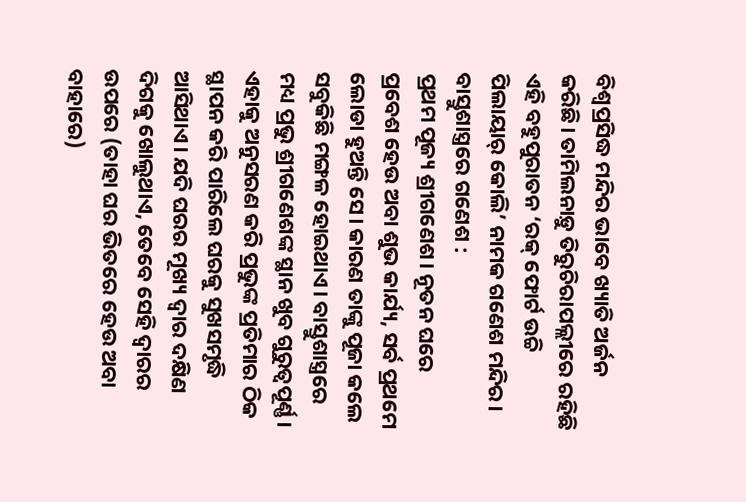ବିଶ୍ୱପ୍ରସିଦ୍ଧ ମନ୍ଦିର ଭାବେ ଖ୍ୟାତି ଅର୍ଜନ କରିଛି। ତାମିଲନାଡ଼ୁ ତିରୁଚିରାପଲ୍ଲୀରେ ରହିଛି ଏହି ବହୁପୁରାତନ ‘ରକ୍ ଫୋର୍ଟ ଉଚ୍ଚି ପିଲାୟାର୍ କୋଲି’ ନାମକ ଗଣେଶ ମନ୍ଦିର।
ବାସ୍ତୁଶାସ୍ତ୍ରରେ ଗଣେଶ :
ପ୍ରଥମ ପୂଜ୍ୟ ଶ୍ରୀଗଣେଶ। ନୂତନ ଘରେ ପ୍ରବେଶ ହେଉ ଅବା ଶୁଭ କାର୍ଯ୍ୟ, ସର୍ବ ପ୍ରଥମେ ଲୋଡା ହୁଅନ୍ତି ସେ। କାରଣ ତାଙ୍କୁ ପୂଜା କଲେ ସବୁକିଛି ମଙ୍ଗଳ ହୋଇଥାଏ। ବାସ୍ତୁଶାସ୍ତ୍ରରେ ମଧ୍ୟ ପ୍ରଭୁ ଶ୍ରୀଗଣେଶଙ୍କ ସ୍ଥାନ ଖୁବ ଗୁରୁତ୍ୱପୂର୍ଣ୍ଣ। ଏହାକୁ ଅନୁସରଣ କରି ପ୍ରଭୁଙ୍କ ପ୍ରତିମାର ଠିକ ସ୍ଥାପନ କରି ପାରିଲେ ଘରକୁ ସୁଖସମୃଦ୍ଧି ଆସିଥାଏ। ଯଦି ଘରର ମୂଖ୍ୟ ଦ୍ୱାର ଦକ୍ଷିଣ ଦିଗକୁ ଖୋଲୁଥାଏ, ତେବେ ସେହି ଦ୍ୱାରର ଉପରେ (ତାହା ଘର ଭିତରେ ହେଉ ଅବା ବାହାରେ)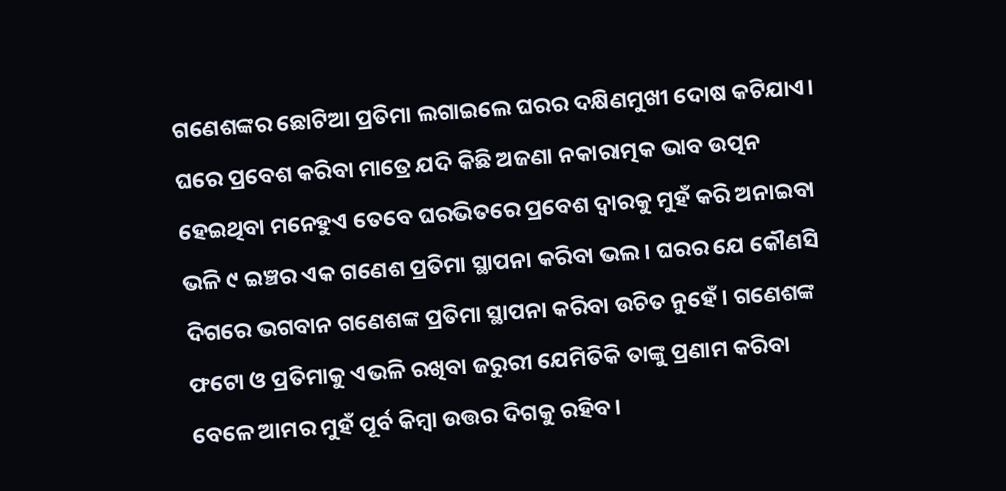ଗଣେଶଙ୍କର ଛୋଟିଆ ପ୍ରତିମା ଲଗାଇଲେ ଘରର ଦକ୍ଷିଣମୁଖୀ ଦୋଷ କଟିଯାଏ। ଘରେ ପ୍ରବେଶ କରିବା ମାତ୍ରେ ଯଦି କିଛି ଅଜଣା ନକାରାତ୍ମକ ଭାବ ଉତ୍ପନ ହେଇଥିବା ମନେହୁଏ ତେବେ ଘରଭିତରେ ପ୍ରବେଶ ଦ୍ୱାରକୁ ମୁହଁ କରି ଅନାଇବା ଭଳି ୯ ଇଞ୍ଚର ଏକ ଗଣେଶ ପ୍ରତିମା ସ୍ଥାପନା କରିବା ଭଲ। ଘରର ଯେ କୌଣସି ଦିଗରେ ଭଗବାନ ଗଣେଶଙ୍କ ପ୍ରତିମା ସ୍ଥାପନା କରିବା ଉଚିତ ନୁହେଁ। ଗଣେଶଙ୍କ ଫଟୋ ଓ ପ୍ରତିମାକୁ ଏଭଳି ରଖିବା ଜରୁରୀ ଯେମିତିକି ତାଙ୍କୁ ପ୍ରଣାମ କରିବା ବେଳେ ଆମର ମୁହଁ ପୂର୍ବ କିମ୍ବା ଉତ୍ତର ଦିଗକୁ ରହିବ।